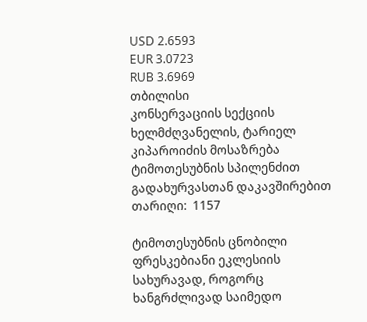USD 2.6593
EUR 3.0723
RUB 3.6969
თბილისი
კონსერვაციის სექციის ხელმძღვანელის, ტარიელ კიპაროიძის მოსაზრება ტიმოთესუბნის სპილენძით გადახურვასთან დაკავშირებით
თარიღი:  1157

ტიმოთესუბნის ცნობილი ფრესკებიანი ეკლესიის სახურავად, როგორც ხანგრძლივად საიმედო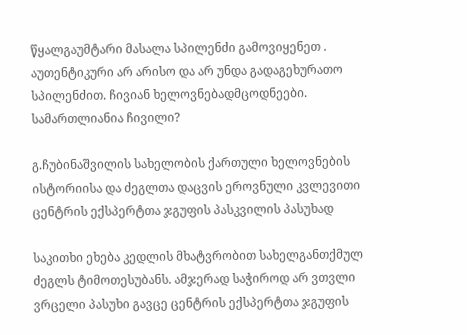წყალგაუმტარი მასალა სპილენძი გამოვიყენეთ . აუთენტიკური არ არისო და არ უნდა გადაგეხურათო სპილენძით. ჩივიან ხელოვნებადმცოდნეები. სამართლიანია ჩივილი?

გ.ჩუბინაშვილის სახელობის ქართული ხელოვნების ისტორიისა და ძეგლთა დაცვის ეროვნული კვლევითი ცენტრის ექსპერტთა ჯგუფის პასკვილის პასუხად

საკითხი ეხება კედლის მხატვრობით სახელგანთქმულ ძეგლს ტიმოთესუბანს. ამჯერად საჭიროდ არ ვთვლი ვრცელი პასუხი გავცე ცენტრის ექსპერტთა ჯგუფის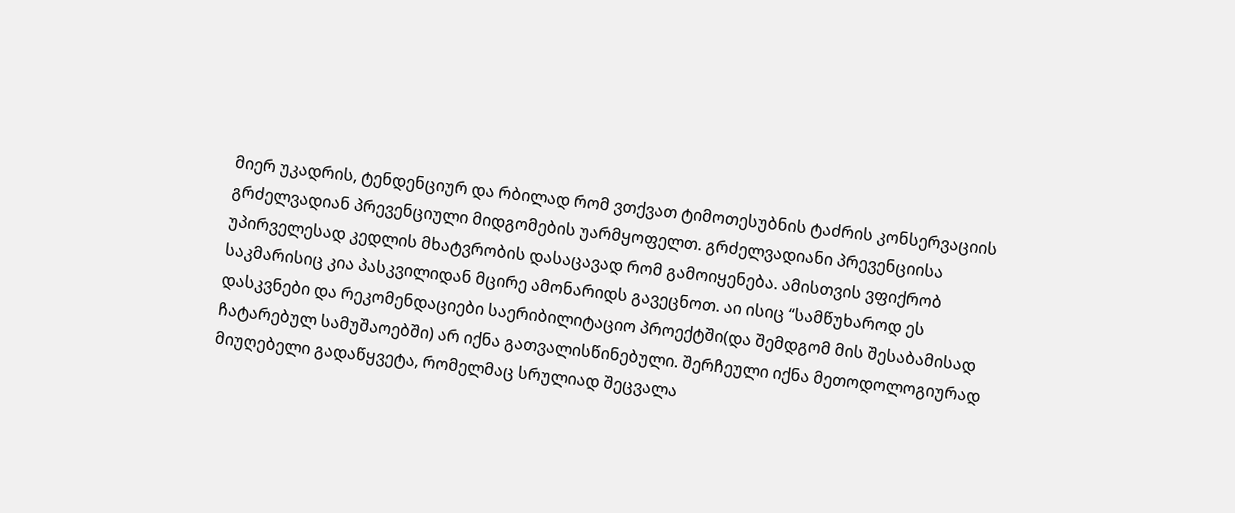მიერ უკადრის, ტენდენციურ და რბილად რომ ვთქვათ ტიმოთესუბნის ტაძრის კონსერვაციის გრძელვადიან პრევენციული მიდგომების უარმყოფელთ. გრძელვადიანი პრევენციისა უპირველესად კედლის მხატვრობის დასაცავად რომ გამოიყენება. ამისთვის ვფიქრობ საკმარისიც კია პასკვილიდან მცირე ამონარიდს გავეცნოთ. აი ისიც “სამწუხაროდ ეს დასკვნები და რეკომენდაციები საერიბილიტაციო პროექტში(და შემდგომ მის შესაბამისად ჩატარებულ სამუშაოებში) არ იქნა გათვალისწინებული. შერჩეული იქნა მეთოდოლოგიურად მიუღებელი გადაწყვეტა, რომელმაც სრულიად შეცვალა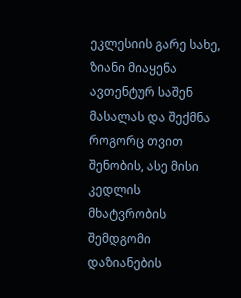ეკლესიის გარე სახე, ზიანი მიაყენა ავთენტურ საშენ მასალას და შექმნა როგორც თვით შენობის, ასე მისი კედლის მხატვრობის შემდგომი დაზიანების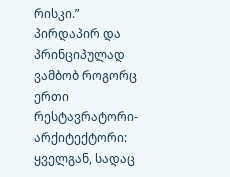რისკი.” პირდაპირ და პრინციპულად ვამბობ როგორც ერთი რესტავრატორი-არქიტექტორი: ყველგან, სადაც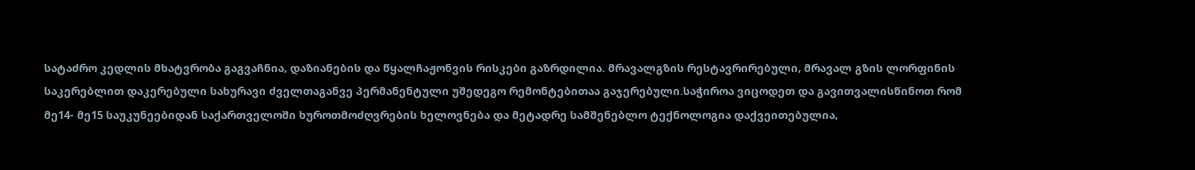სატაძრო კედლის მხატვრობა გაგვაჩნია, დაზიანების და წყალჩაჟონვის რისკები გაზრდილია. მრავალგზის რესტავრირებული, მრავალ გზის ლორფინის საკერებლით დაკერებული სახურავი ძველთაგანვე პერმანენტული უშედეგო რემონტებითაა გაჯერებული.საჭიროა ვიცოდეთ და გავითვალისწინოთ რომ მე14- მე15 საუკუნეებიდან საქართველოში ხუროთმოძღვრების ხელოვნება და მეტადრე სამშენებლო ტექნოლოგია დაქვეითებულია,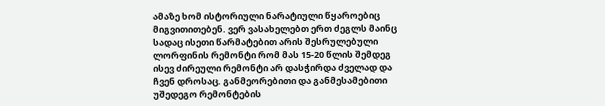ამაზე ხომ ისტორიული ნარატიული წყაროებიც მიგვითითებენ. ვერ ვასახელებთ ერთ ძეგლს მაინც სადაც ისეთი წარმატებით არის შესრულებული ლორფინის რემონტი რომ მას 15-20 წლის შემდეგ ისევ ძირეული რემონტი არ დასჭირდა ძველად და ჩვენ დროსაც. განმეორებითი და განმესამებითი უშედეგო რემონტების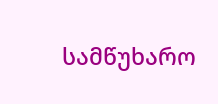სამწუხარო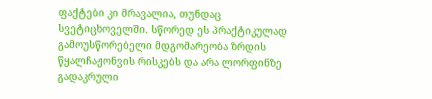ფაქტები კი მრავალია, თუნდაც სვეტიცხოველში. სწორედ ეს პრაქტიკულად გამოუსწორებელი მდგომარეობა ზრდის წყალჩაჟონვის რისკებს და არა ლორფინზე გადაკრული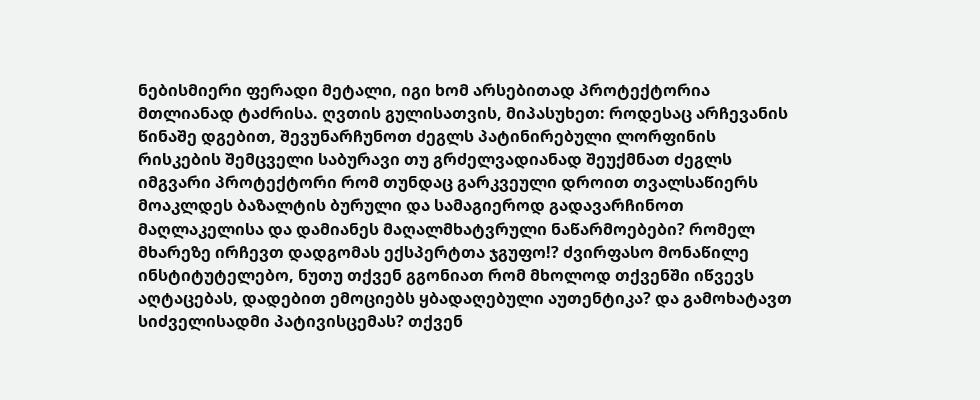ნებისმიერი ფერადი მეტალი, იგი ხომ არსებითად პროტექტორია მთლიანად ტაძრისა. ღვთის გულისათვის, მიპასუხეთ: როდესაც არჩევანის წინაშე დგებით, შევუნარჩუნოთ ძეგლს პატინირებული ლორფინის რისკების შემცველი საბურავი თუ გრძელვადიანად შეუქმნათ ძეგლს იმგვარი პროტექტორი რომ თუნდაც გარკვეული დროით თვალსაწიერს მოაკლდეს ბაზალტის ბურული და სამაგიეროდ გადავარჩინოთ მაღლაკელისა და დამიანეს მაღალმხატვრული ნაწარმოებები? რომელ მხარეზე ირჩევთ დადგომას ექსპერტთა ჯგუფო!? ძვირფასო მონაწილე ინსტიტუტელებო, ნუთუ თქვენ გგონიათ რომ მხოლოდ თქვენში იწვევს აღტაცებას, დადებით ემოციებს ყბადაღებული აუთენტიკა? და გამოხატავთ სიძველისადმი პატივისცემას? თქვენ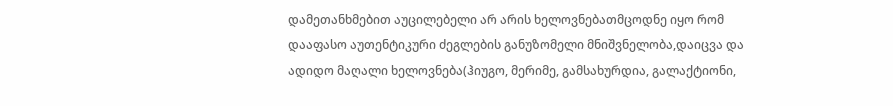დამეთანხმებით აუცილებელი არ არის ხელოვნებათმცოდნე იყო რომ დააფასო აუთენტიკური ძეგლების განუზომელი მნიშვნელობა,დაიცვა და ადიდო მაღალი ხელოვნება(ჰიუგო, მერიმე, გამსახურდია, გალაქტიონი,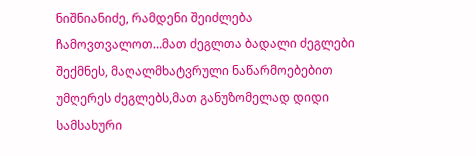ნიშნიანიძე, რამდენი შეიძლება ჩამოვთვალოთ…მათ ძეგლთა ბადალი ძეგლები შექმნეს, მაღალმხატვრული ნაწარმოებებით უმღერეს ძეგლებს,მათ განუზომელად დიდი სამსახური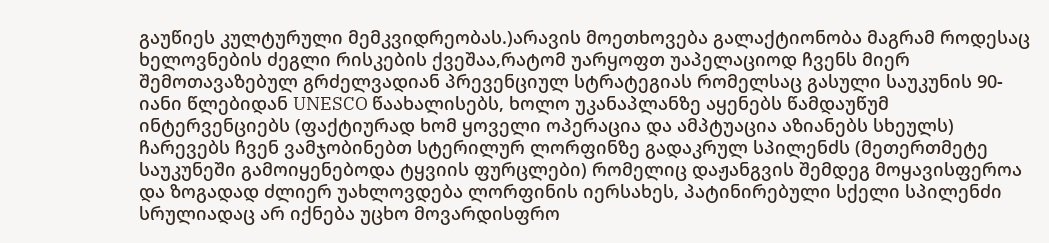გაუწიეს კულტურული მემკვიდრეობას.)არავის მოეთხოვება გალაქტიონობა მაგრამ როდესაც ხელოვნების ძეგლი რისკების ქვეშაა,რატომ უარყოფთ უაპელაციოდ ჩვენს მიერ შემოთავაზებულ გრძელვადიან პრევენციულ სტრატეგიას რომელსაც გასული საუკუნის 90-იანი წლებიდან UNESCO წაახალისებს, ხოლო უკანაპლანზე აყენებს წამდაუწუმ ინტერვენციებს (ფაქტიურად ხომ ყოველი ოპერაცია და ამპტუაცია აზიანებს სხეულს) ჩარევებს ჩვენ ვამჯობინებთ სტერილურ ლორფინზე გადაკრულ სპილენძს (მეთერთმეტე საუკუნეში გამოიყენებოდა ტყვიის ფურცლები) რომელიც დაჟანგვის შემდეგ მოყავისფეროა და ზოგადად ძლიერ უახლოვდება ლორფინის იერსახეს, პატინირებული სქელი სპილენძი სრულიადაც არ იქნება უცხო მოვარდისფრო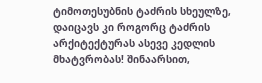ტიმოთესუბნის ტაძრის სხეულზე, დაიცავს კი როგორც ტაძრის არქიტექტურას ასევე კედლის მხატვრობას! შინაარსით,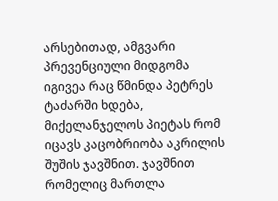არსებითად, ამგვარი პრევენციული მიდგომა იგივეა რაც წმინდა პეტრეს ტაძარში ხდება, მიქელანჯელოს პიეტას რომ იცავს კაცობრიობა აკრილის შუშის ჯავშნით. ჯავშნით რომელიც მართლა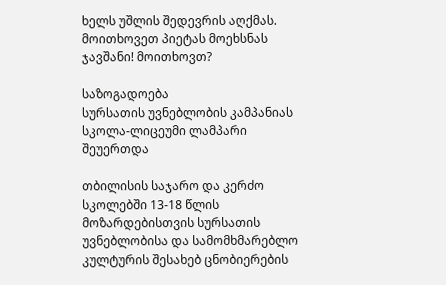ხელს უშლის შედევრის აღქმას. მოითხოვეთ პიეტას მოეხსნას ჯავშანი! მოითხოვთ?

საზოგადოება
სურსათის უვნებლობის კამპანიას სკოლა-ლიცეუმი ლამპარი შეუერთდა

თბილისის საჯარო და კერძო სკოლებში 13-18 წლის მოზარდებისთვის სურსათის უვნებლობისა და სამომხმარებლო კულტურის შესახებ ცნობიერების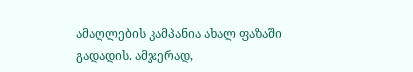ამაღლების კამპანია ახალ ფაზაში გადადის. ამჯერად,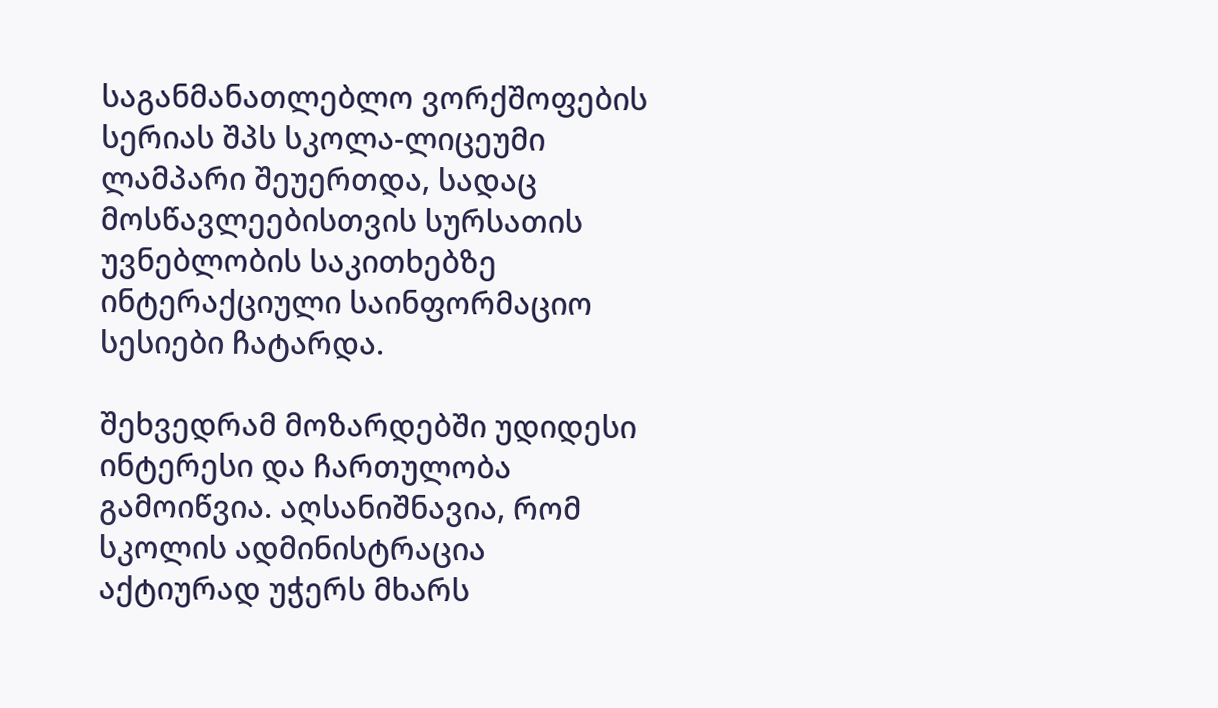საგანმანათლებლო ვორქშოფების სერიას შპს სკოლა-ლიცეუმი ლამპარი შეუერთდა, სადაც მოსწავლეებისთვის სურსათის უვნებლობის საკითხებზე ინტერაქციული საინფორმაციო სესიები ჩატარდა.

შეხვედრამ მოზარდებში უდიდესი ინტერესი და ჩართულობა გამოიწვია. აღსანიშნავია, რომ სკოლის ადმინისტრაცია აქტიურად უჭერს მხარს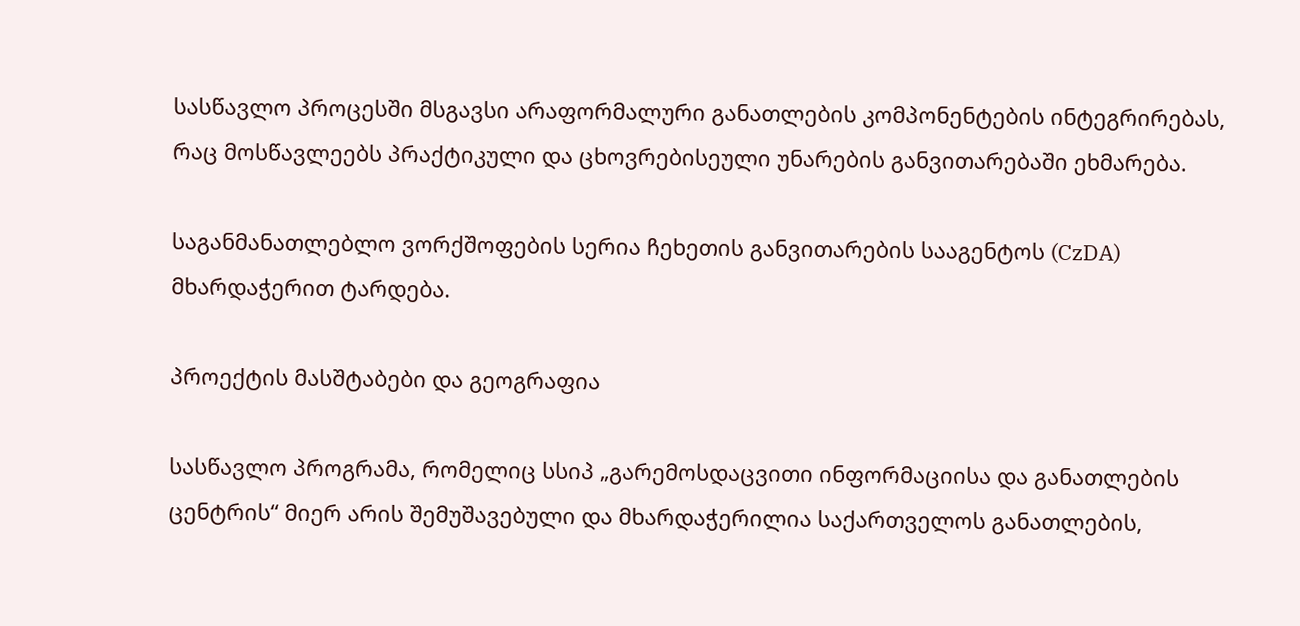სასწავლო პროცესში მსგავსი არაფორმალური განათლების კომპონენტების ინტეგრირებას, რაც მოსწავლეებს პრაქტიკული და ცხოვრებისეული უნარების განვითარებაში ეხმარება.

საგანმანათლებლო ვორქშოფების სერია ჩეხეთის განვითარების სააგენტოს (CzDA) მხარდაჭერით ტარდება.

პროექტის მასშტაბები და გეოგრაფია

სასწავლო პროგრამა, რომელიც სსიპ „გარემოსდაცვითი ინფორმაციისა და განათლების ცენტრის“ მიერ არის შემუშავებული და მხარდაჭერილია საქართველოს განათლების,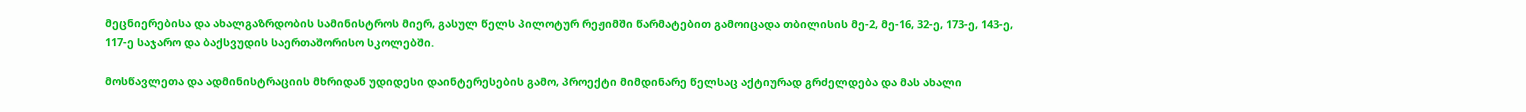მეცნიერებისა და ახალგაზრდობის სამინისტროს მიერ, გასულ წელს პილოტურ რეჟიმში წარმატებით გამოიცადა თბილისის მე-2, მე-16, 32-ე, 173-ე, 143-ე, 117-ე საჯარო და ბაქსვუდის საერთაშორისო სკოლებში.

მოსწავლეთა და ადმინისტრაციის მხრიდან უდიდესი დაინტერესების გამო, პროექტი მიმდინარე წელსაც აქტიურად გრძელდება და მას ახალი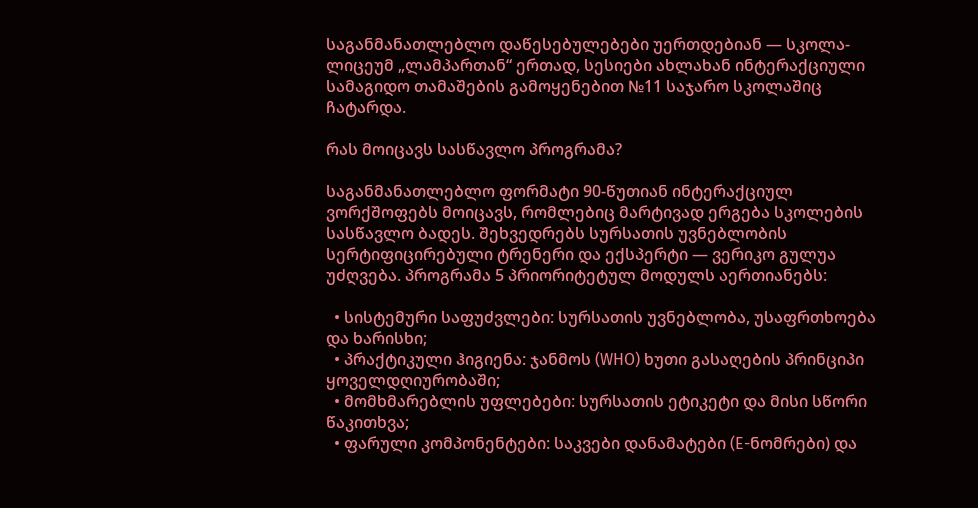საგანმანათლებლო დაწესებულებები უერთდებიან — სკოლა-ლიცეუმ „ლამპართან“ ერთად, სესიები ახლახან ინტერაქციული სამაგიდო თამაშების გამოყენებით №11 საჯარო სკოლაშიც ჩატარდა.

რას მოიცავს სასწავლო პროგრამა?

საგანმანათლებლო ფორმატი 90-წუთიან ინტერაქციულ ვორქშოფებს მოიცავს, რომლებიც მარტივად ერგება სკოლების სასწავლო ბადეს. შეხვედრებს სურსათის უვნებლობის სერტიფიცირებული ტრენერი და ექსპერტი — ვერიკო გულუა უძღვება. პროგრამა 5 პრიორიტეტულ მოდულს აერთიანებს:

  • სისტემური საფუძვლები: სურსათის უვნებლობა, უსაფრთხოება და ხარისხი;
  • პრაქტიკული ჰიგიენა: ჯანმოს (WHO) ხუთი გასაღების პრინციპი ყოველდღიურობაში;
  • მომხმარებლის უფლებები: სურსათის ეტიკეტი და მისი სწორი წაკითხვა;
  • ფარული კომპონენტები: საკვები დანამატები (E-ნომრები) და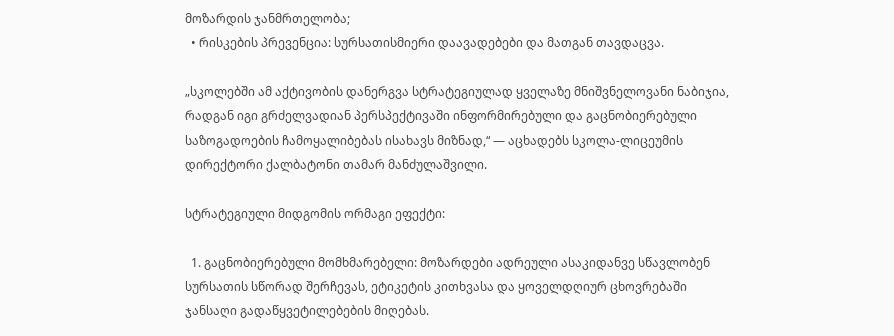მოზარდის ჯანმრთელობა;
  • რისკების პრევენცია: სურსათისმიერი დაავადებები და მათგან თავდაცვა.

„სკოლებში ამ აქტივობის დანერგვა სტრატეგიულად ყველაზე მნიშვნელოვანი ნაბიჯია, რადგან იგი გრძელვადიან პერსპექტივაში ინფორმირებული და გაცნობიერებული საზოგადოების ჩამოყალიბებას ისახავს მიზნად,“ — აცხადებს სკოლა-ლიცეუმის დირექტორი ქალბატონი თამარ მანძულაშვილი.

სტრატეგიული მიდგომის ორმაგი ეფექტი:

  1. გაცნობიერებული მომხმარებელი: მოზარდები ადრეული ასაკიდანვე სწავლობენ სურსათის სწორად შერჩევას, ეტიკეტის კითხვასა და ყოველდღიურ ცხოვრებაში ჯანსაღი გადაწყვეტილებების მიღებას.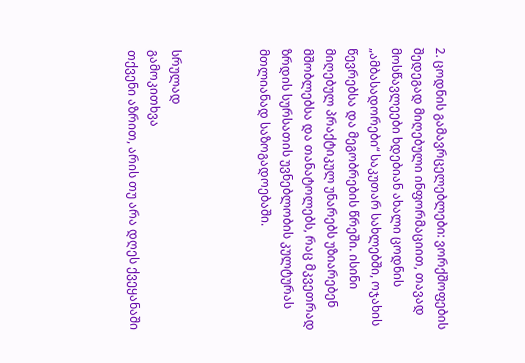2. ცოდნის გამავრცელებლები: ვორქშოფების შედეგად მიღებული ინფორმაციით, თავად მოსწავლეები ხდებიან ახალი ცოდნის „ამბასადორები“ საკუთარ სახლებში, ოჯახის წევრებსა და მეგობრების წრეში. ისინი მიღებულ პრაქტიკულ უნარებს უზიარებენ მშობლებსა და თანატოლებს, რაც მკვეთრად ზრდის სურსათის უვნებლობის კულტურას მთლიანად საზოგადოებაში.



სრულად
გამოკითხვა
თქვენი აზრით, არის თუ არა დღეს ქვეყანაში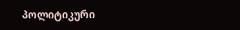პოლიტიკური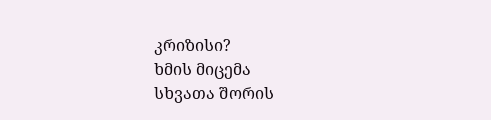კრიზისი?
ხმის მიცემა
სხვათა შორის